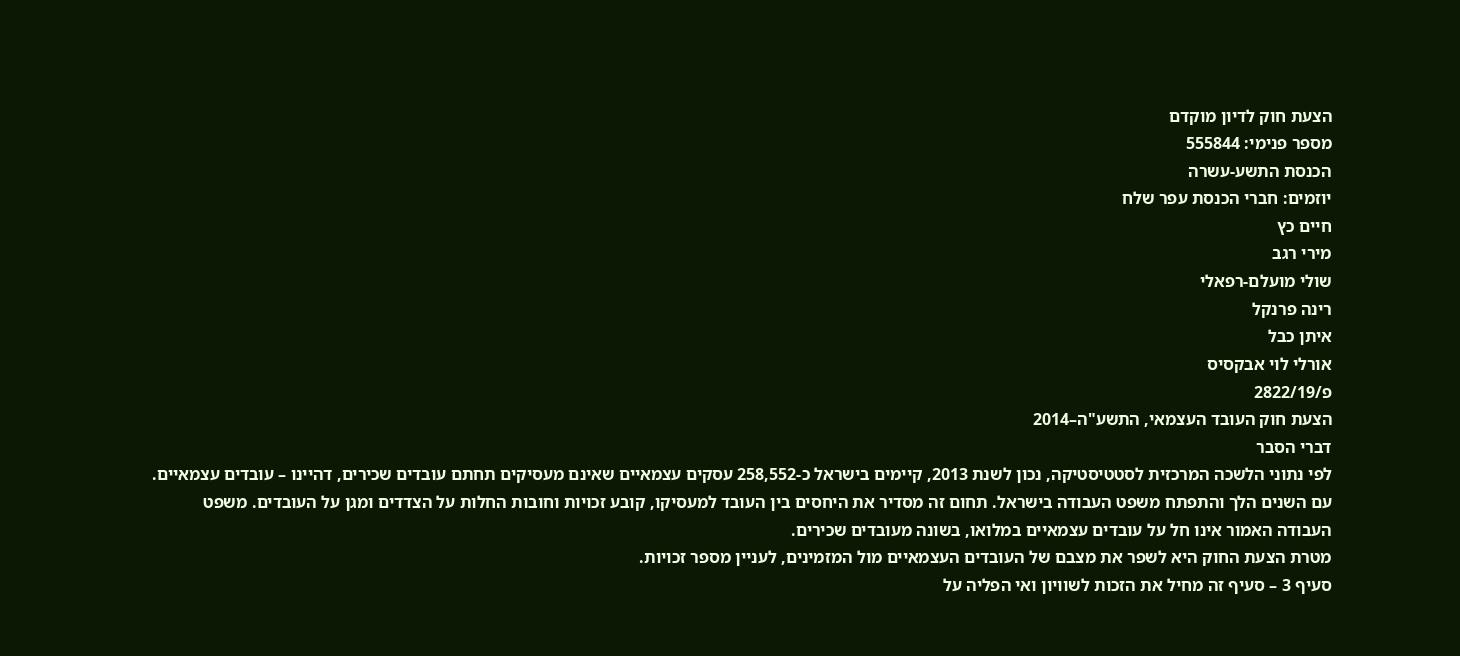הצעת חוק לדיון מוקדם
מספר פנימי: 555844
הכנסת התשע-עשרה
יוזמים: חברי הכנסת עפר שלח
חיים כץ
מירי רגב
שולי מועלם-רפאלי
רינה פרנקל
איתן כבל
אורלי לוי אבקסיס
פ/2822/19
הצעת חוק העובד העצמאי, התשע"ה–2014
דברי הסבר
לפי נתוני הלשכה המרכזית לסטטיסטיקה, נכון לשנת 2013, קיימים בישראל כ-258,552 עסקים עצמאיים שאינם מעסיקים תחתם עובדים שכירים, דהיינו – עובדים עצמאיים.
עם השנים הלך והתפתח משפט העבודה בישראל. תחום זה מסדיר את היחסים בין העובד למעסיקו, קובע זכויות וחובות החלות על הצדדים ומגן על העובדים. משפט העבודה האמור אינו חל על עובדים עצמאיים במלואו, בשונה מעובדים שכירים.
מטרת הצעת החוק היא לשפר את מצבם של העובדים העצמאיים מול המזמינים, לעניין מספר זכויות.
סעיף 3 – סעיף זה מחיל את הזכות לשוויון ואי הפליה על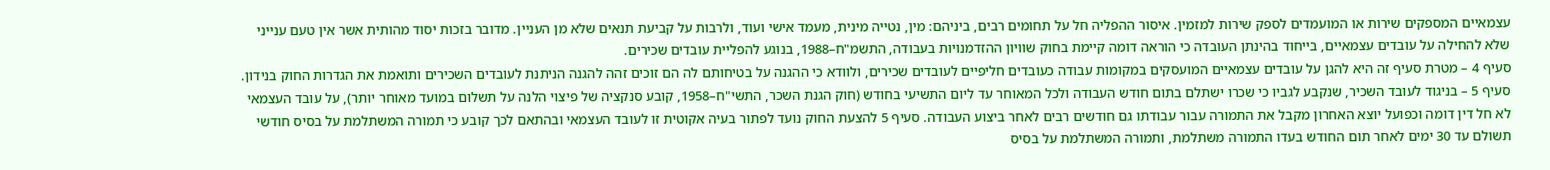עצמאיים המספקים שירות או המועמדים לספק שירות למזמין. איסור ההפליה חל על תחומים רבים, ביניהם: מין, נטייה מינית, מעמד אישי ועוד, ולרבות על קביעת תנאים שלא מן העניין. מדובר בזכות יסוד מהותית אשר אין טעם ענייני שלא להחילה על עובדים עצמאיים, בייחוד בהינתן העובדה כי הוראה דומה קיימת בחוק שוויון ההזדמנויות בעבודה, התשמ"ח–1988, בנוגע להפליית עובדים שכירים.
סעיף 4 – מטרת סעיף זה היא להגן על עובדים עצמאיים המועסקים במקומות עבודה כעובדים חליפיים לעובדים שכירים, ולוודא כי ההגנה על בטיחותם לה הם זוכים זהה להגנה הניתנת לעובדים השכירים ותואמת את הגדרות החוק בנידון.
סעיף 5 – בניגוד לעובד השכיר, שנקבע לגביו כי שכרו ישתלם בתום חודש העבודה ולכל המאוחר עד ליום התשיעי בחודש (חוק הגנת השכר, התשי"ח–1958, קובע סנקציה של פיצוי הלנה על תשלום במועד מאוחר יותר), על עובד העצמאי לא חל דין דומה וכפועל יוצא האחרון מקבל את התמורה עבור עבודתו גם חודשים רבים לאחר ביצוע העבודה. סעיף 5 להצעת החוק נועד לפתור בעיה אקוטית זו לעובד העצמאי ובהתאם לכך קובע כי תמורה המשתלמת על בסיס חודשי תשולם עד 30 ימים לאחר תום החודש בעדו התמורה משתלמת, ותמורה המשתלמת על בסיס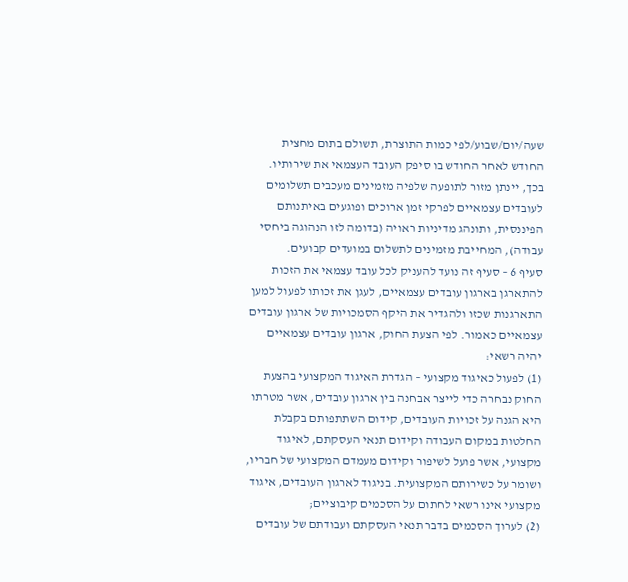שעה/יום/שבוע/לפי כמות התוצרת, תשולם בתום מחצית החודש לאחר החודש בו סיפק העובד העצמאי את שירותיו. בכך, יינתן מזור לתופעה שלפיה מזמינים מעכבים תשלומים לעובדים עצמאיים לפרקי זמן ארוכים ופוגעים באיתנותם הפיננסית, ותונהג מדיניות ראויה (בדומה לזו הנהוגה ביחסי עבודה), המחייבת מזמינים לתשלום במועדים קבועים.
סעיף 6 – סעיף זה נועד להעניק לכל עובד עצמאי את הזכות להתארגן בארגון עובדים עצמאיים, לעגן את זכותו לפעול למען התארגנות שכזו ולהגדיר את היקף הסמכויות של ארגון עובדים עצמאיים כאמור. לפי הצעת החוק, ארגון עובדים עצמאיים יהיה רשאי:
(1) לפעול כאיגוד מקצועי – הגדרת האיגוד המקצועי בהצעת החוק נבחרה כדי לייצר אבחנה בין ארגון עובדים, אשר מטרתו היא הגנה על זכויות העובדים, קידום השתתפותם בקבלת החלטות במקום העבודה וקידום תנאי העסקתם, לאיגוד מקצועי, אשר פועל לשיפור וקידום מעמדם המקצועי של חבריו, ושומר על כשירותם המקצועית. בניגוד לארגון העובדים, איגוד מקצועי אינו רשאי לחתום על הסכמים קיבוציים;
(2) לערוך הסכמים בדבר תנאי העסקתם ועבודתם של עובדים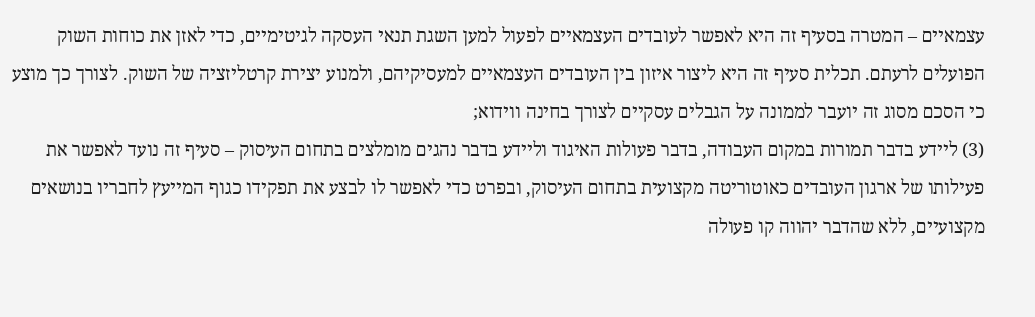עצמאיים – המטרה בסעיף זה היא לאפשר לעובדים העצמאיים לפעול למען השגת תנאי העסקה לגיטימיים, כדי לאזן את כוחות השוק הפועלים לרעתם. תכלית סעיף זה היא ליצור איזון בין העובדים העצמאיים למעסיקיהם, ולמנוע יצירת קרטליזציה של השוק. לצורך כך מוצע כי הסכם מסוג זה יועבר לממונה על הגבלים עסקיים לצורך בחינה ווידוא;
(3) ליידע בדבר תמורות במקום העבודה, בדבר פעולות האיגוד וליידע בדבר נהגים מומלצים בתחום העיסוק – סעיף זה נועד לאפשר את פעילותו של ארגון העובדים כאוטוריטה מקצועית בתחום העיסוק, ובפרט כדי לאפשר לו לבצע את תפקידו כגוף המייעץ לחבריו בנושאים מקצועיים, ללא שהדבר יהווה קו פעולה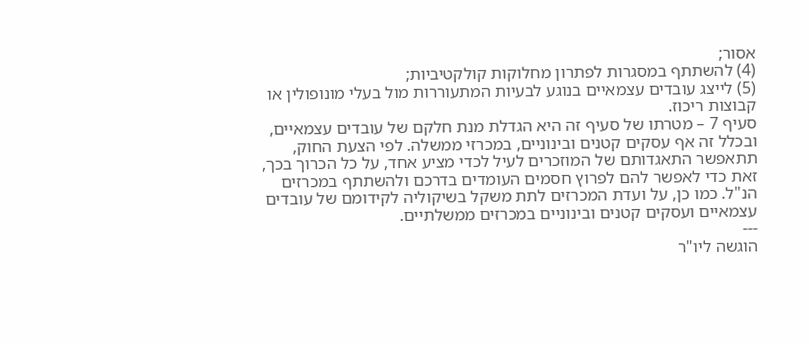אסור;
(4) להשתתף במסגרות לפתרון מחלוקות קולקטיביות;
(5) לייצג עובדים עצמאיים בנוגע לבעיות המתעוררות מול בעלי מונופולין או קבוצות ריכוז.
סעיף 7 – מטרתו של סעיף זה היא הגדלת מנת חלקם של עובדים עצמאיים, ובכלל זה אף עסקים קטנים ובינוניים, במכרזי ממשלה. לפי הצעת החוק, תתאפשר התאגדותם של המוזכרים לעיל לכדי מציע אחד, על כל הכרוך בכך, זאת כדי לאפשר להם לפרוץ חסמים העומדים בדרכם ולהשתתף במכרזים הנ"ל. כמו כן, על ועדת המכרזים לתת משקל בשיקוליה לקידומם של עובדים עצמאיים ועסקים קטנים ובינוניים במכרזים ממשלתיים.
---
הוגשה ליו"ר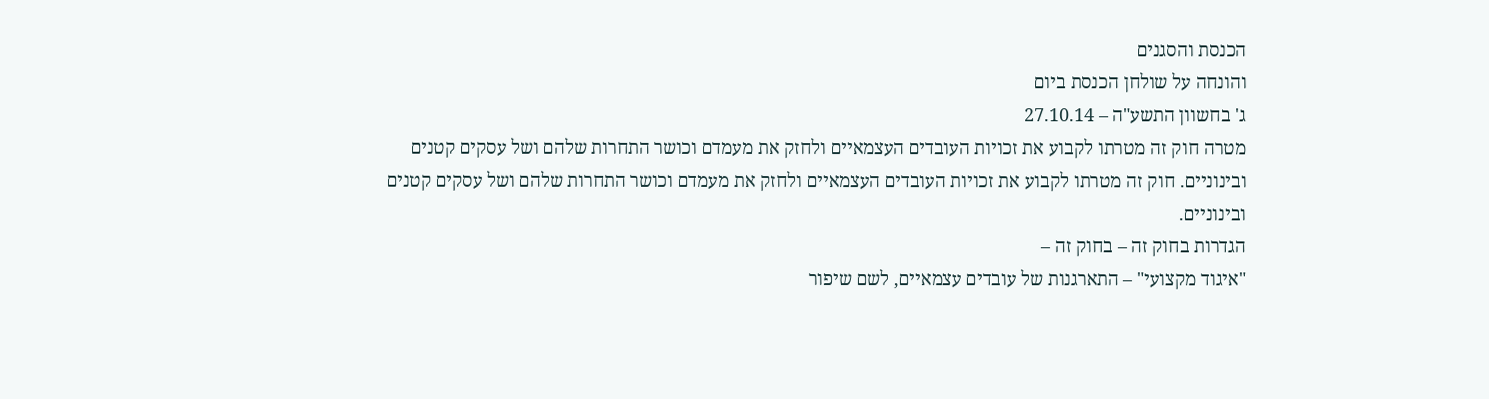הכנסת והסגנים
והונחה על שולחן הכנסת ביום
ג' בחשוון התשע"ה – 27.10.14
מטרה חוק זה מטרתו לקבוע את זכויות העובדים העצמאיים ולחזק את מעמדם וכושר התחרות שלהם ושל עסקים קטנים ובינוניים. חוק זה מטרתו לקבוע את זכויות העובדים העצמאיים ולחזק את מעמדם וכושר התחרות שלהם ושל עסקים קטנים ובינוניים.
הגדרות בחוק זה – בחוק זה –
"איגוד מקצועי" – התארגנות של עובדים עצמאיים, לשם שיפור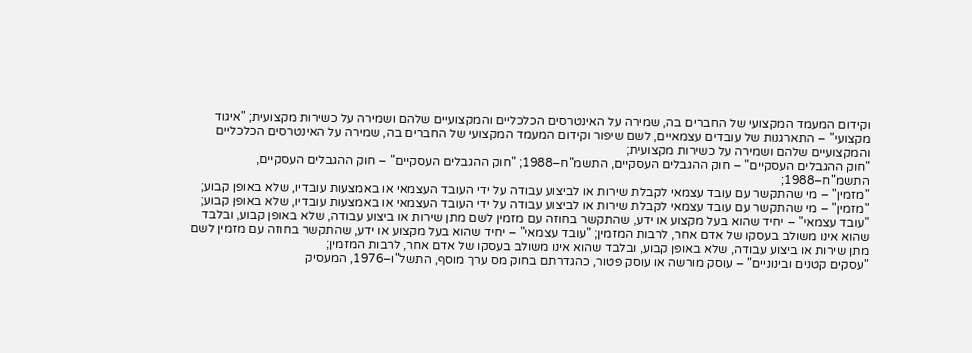וקידום המעמד המקצועי של החברים בה, שמירה על האינטרסים הכלכליים והמקצועיים שלהם ושמירה על כשירות מקצועית; "איגוד מקצועי" – התארגנות של עובדים עצמאיים, לשם שיפור וקידום המעמד המקצועי של החברים בה, שמירה על האינטרסים הכלכליים והמקצועיים שלהם ושמירה על כשירות מקצועית;
"חוק ההגבלים העסקיים" – חוק ההגבלים העסקיים, התשמ"ח–1988; "חוק ההגבלים העסקיים" – חוק ההגבלים העסקיים, התשמ"ח–1988;
"מזמין" – מי שהתקשר עם עובד עצמאי לקבלת שירות או לביצוע עבודה על ידי העובד העצמאי או באמצעות עובדיו, שלא באופן קבוע; "מזמין" – מי שהתקשר עם עובד עצמאי לקבלת שירות או לביצוע עבודה על ידי העובד העצמאי או באמצעות עובדיו, שלא באופן קבוע;
"עובד עצמאי" – יחיד שהוא בעל מקצוע או ידע, שהתקשר בחוזה עם מזמין לשם מתן שירות או ביצוע עבודה, שלא באופן קבוע, ובלבד שהוא אינו משולב בעסקו של אדם אחר, לרבות המזמין; "עובד עצמאי" – יחיד שהוא בעל מקצוע או ידע, שהתקשר בחוזה עם מזמין לשם מתן שירות או ביצוע עבודה, שלא באופן קבוע, ובלבד שהוא אינו משולב בעסקו של אדם אחר, לרבות המזמין;
"עסקים קטנים ובינוניים" – עוסק מורשה או עוסק פטור, כהגדרתם בחוק מס ערך מוסף, התשל"ו–1976, המעסיק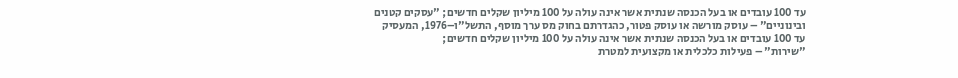עד 100 עובדים או בעל הכנסה שנתית אשר אינה עולה על 100 מיליון שקלים חדשים; "עסקים קטנים ובינוניים" – עוסק מורשה או עוסק פטור, כהגדרתם בחוק מס ערך מוסף, התשל"ו–1976, המעסיק עד 100 עובדים או בעל הכנסה שנתית אשר אינה עולה על 100 מיליון שקלים חדשים;
"שירות" – פעילות כלכלית או מקצועית למטרת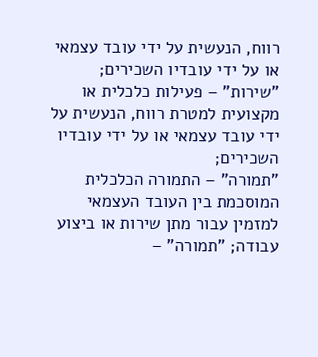רווח, הנעשית על ידי עובד עצמאי או על ידי עובדיו השכירים; "שירות" – פעילות כלכלית או מקצועית למטרת רווח, הנעשית על ידי עובד עצמאי או על ידי עובדיו השכירים;
"תמורה" – התמורה הכלכלית המוסכמת בין העובד העצמאי למזמין עבור מתן שירות או ביצוע עבודה; "תמורה" –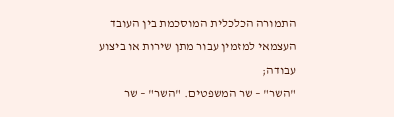התמורה הכלכלית המוסכמת בין העובד העצמאי למזמין עבור מתן שירות או ביצוע עבודה;
"השר" – שר המשפטים. "השר" – שר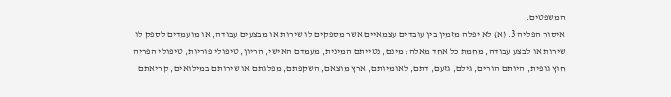המשפטים.
איסור הפליה 3. (א) לא יפלה מזמין בין עובדים עצמאיים אשר מספקים לו שירות או מבצעים עבודה, או מועמדים לספק לו שירות או לבצע עבודה, מחמת כל אחד מאלה: מינם, נטייתם המינית, מעמדם האישי, הריון, טיפולי פוריות, טיפולי הפריה חוץ גופית, היותם הורים, גילם, גזעם, דתם, לאומיותם, ארץ מוצאם, השקפתם, מפלגתם או שירותם במילואים, קריאתם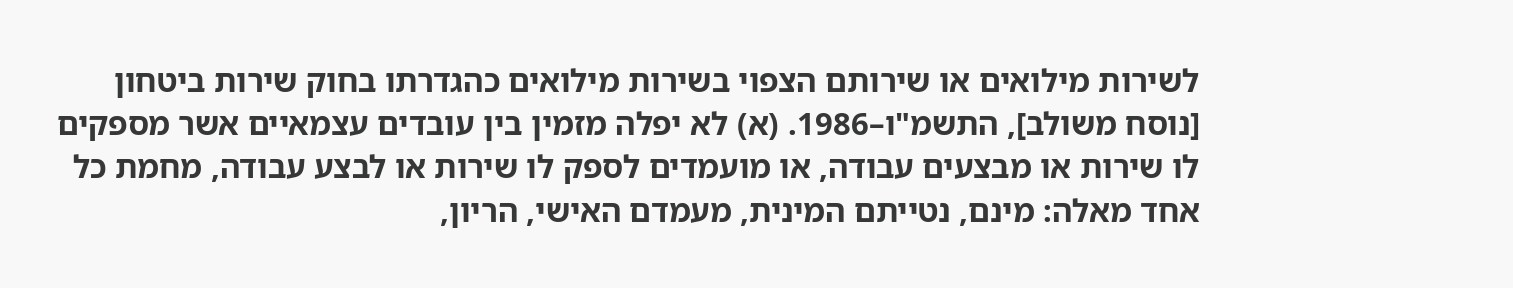לשירות מילואים או שירותם הצפוי בשירות מילואים כהגדרתו בחוק שירות ביטחון [נוסח משולב], התשמ"ו–1986. (א) לא יפלה מזמין בין עובדים עצמאיים אשר מספקים לו שירות או מבצעים עבודה, או מועמדים לספק לו שירות או לבצע עבודה, מחמת כל אחד מאלה: מינם, נטייתם המינית, מעמדם האישי, הריון,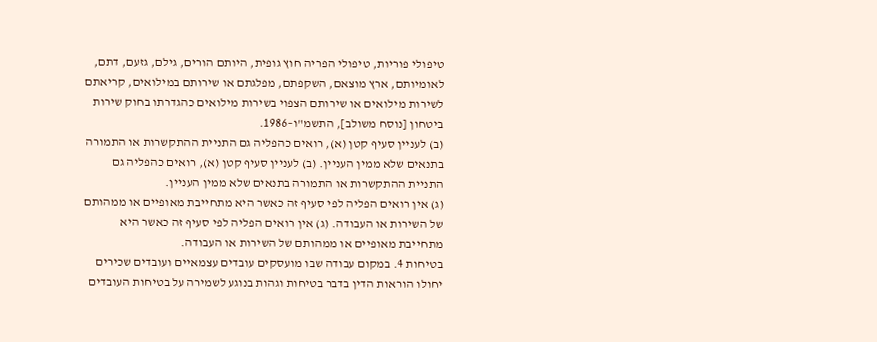טיפולי פוריות, טיפולי הפריה חוץ גופית, היותם הורים, גילם, גזעם, דתם, לאומיותם, ארץ מוצאם, השקפתם, מפלגתם או שירותם במילואים, קריאתם לשירות מילואים או שירותם הצפוי בשירות מילואים כהגדרתו בחוק שירות ביטחון [נוסח משולב], התשמ"ו–1986.
(ב) לעניין סעיף קטן (א), רואים כהפליה גם התניית ההתקשרות או התמורה בתנאים שלא ממין העניין. (ב) לעניין סעיף קטן (א), רואים כהפליה גם התניית ההתקשרות או התמורה בתנאים שלא ממין העניין.
(ג) אין רואים הפליה לפי סעיף זה כאשר היא מתחייבת מאופיים או ממהותם של השירות או העבודה. (ג) אין רואים הפליה לפי סעיף זה כאשר היא מתחייבת מאופיים או ממהותם של השירות או העבודה.
בטיחות 4. במקום עבודה שבו מועסקים עובדים עצמאיים ועובדים שכירים יחולו הוראות הדין בדבר בטיחות וגהות בנוגע לשמירה על בטיחות העובדים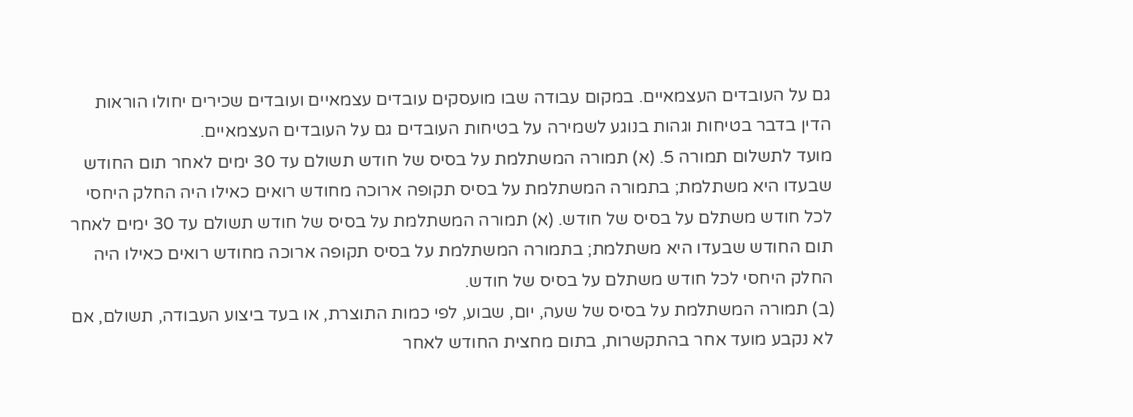גם על העובדים העצמאיים. במקום עבודה שבו מועסקים עובדים עצמאיים ועובדים שכירים יחולו הוראות הדין בדבר בטיחות וגהות בנוגע לשמירה על בטיחות העובדים גם על העובדים העצמאיים.
מועד לתשלום תמורה 5. (א) תמורה המשתלמת על בסיס של חודש תשולם עד 30 ימים לאחר תום החודש שבעדו היא משתלמת; בתמורה המשתלמת על בסיס תקופה ארוכה מחודש רואים כאילו היה החלק היחסי לכל חודש משתלם על בסיס של חודש. (א) תמורה המשתלמת על בסיס של חודש תשולם עד 30 ימים לאחר תום החודש שבעדו היא משתלמת; בתמורה המשתלמת על בסיס תקופה ארוכה מחודש רואים כאילו היה החלק היחסי לכל חודש משתלם על בסיס של חודש.
(ב) תמורה המשתלמת על בסיס של שעה, יום, שבוע, לפי כמות התוצרת, או בעד ביצוע העבודה, תשולם, אם לא נקבע מועד אחר בהתקשרות, בתום מחצית החודש לאחר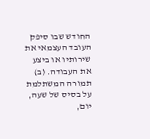החודש שבו סיפק העובד העצמאי את שירותיו או ביצע את העבודה. (ב) תמורה המשתלמת על בסיס של שעה, יום,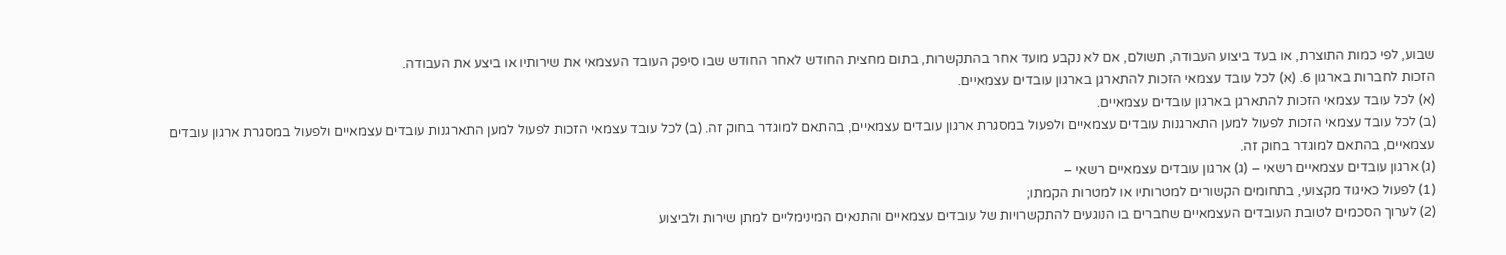שבוע, לפי כמות התוצרת, או בעד ביצוע העבודה, תשולם, אם לא נקבע מועד אחר בהתקשרות, בתום מחצית החודש לאחר החודש שבו סיפק העובד העצמאי את שירותיו או ביצע את העבודה.
הזכות לחברות בארגון 6. (א) לכל עובד עצמאי הזכות להתארגן בארגון עובדים עצמאיים.
(א) לכל עובד עצמאי הזכות להתארגן בארגון עובדים עצמאיים.
(ב) לכל עובד עצמאי הזכות לפעול למען התארגנות עובדים עצמאיים ולפעול במסגרת ארגון עובדים עצמאיים, בהתאם למוגדר בחוק זה. (ב) לכל עובד עצמאי הזכות לפעול למען התארגנות עובדים עצמאיים ולפעול במסגרת ארגון עובדים עצמאיים, בהתאם למוגדר בחוק זה.
(ג) ארגון עובדים עצמאיים רשאי – (ג) ארגון עובדים עצמאיים רשאי –
(1) לפעול כאיגוד מקצועי, בתחומים הקשורים למטרותיו או למטרות הקמתו;
(2) לערוך הסכמים לטובת העובדים העצמאיים שחברים בו הנוגעים להתקשרויות של עובדים עצמאיים והתנאים המינימליים למתן שירות ולביצוע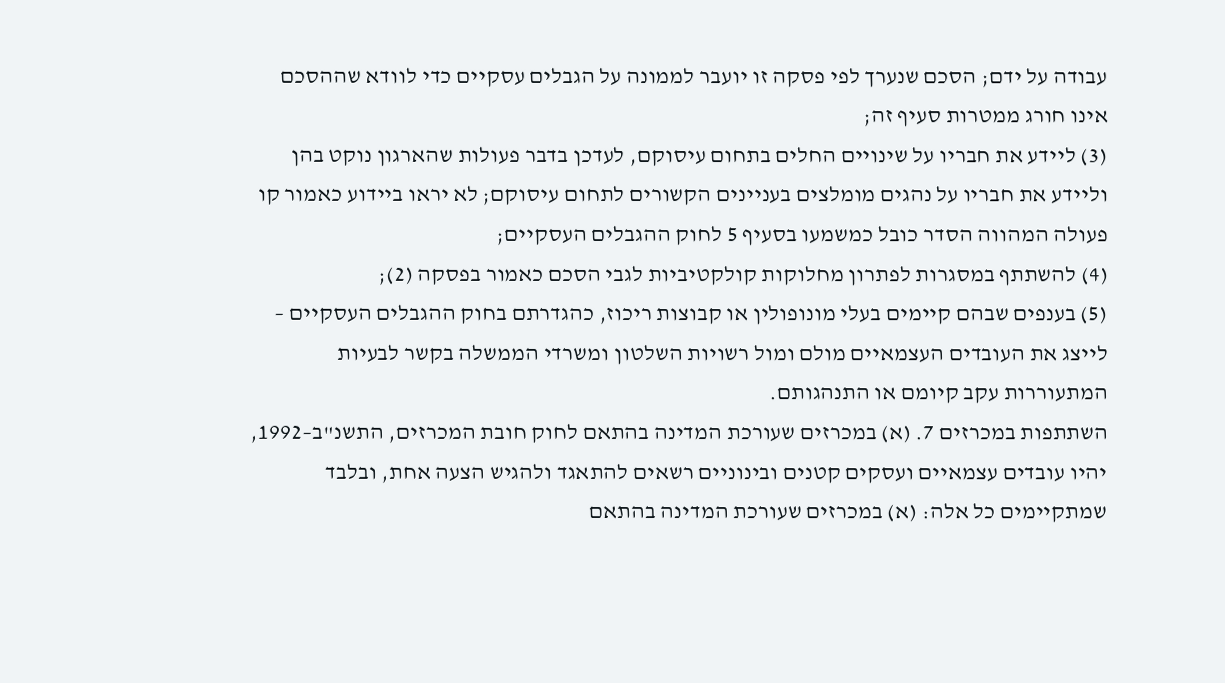עבודה על ידם; הסכם שנערך לפי פסקה זו יועבר לממונה על הגבלים עסקיים כדי לוודא שההסכם אינו חורג ממטרות סעיף זה;
(3) ליידע את חבריו על שינויים החלים בתחום עיסוקם, לעדכן בדבר פעולות שהארגון נוקט בהן וליידע את חבריו על נהגים מומלצים בעניינים הקשורים לתחום עיסוקם; לא יראו ביידוע כאמור קו פעולה המהווה הסדר כובל כמשמעו בסעיף 5 לחוק ההגבלים העסקיים;
(4) להשתתף במסגרות לפתרון מחלוקות קולקטיביות לגבי הסכם כאמור בפסקה (2);
(5) בענפים שבהם קיימים בעלי מונופולין או קבוצות ריכוז, כהגדרתם בחוק ההגבלים העסקיים – לייצג את העובדים העצמאיים מולם ומול רשויות השלטון ומשרדי הממשלה בקשר לבעיות המתעוררות עקב קיומם או התנהגותם.
השתתפות במכרזים 7. (א) במכרזים שעורכת המדינה בהתאם לחוק חובת המכרזים, התשנ"ב–1992, יהיו עובדים עצמאיים ועסקים קטנים ובינוניים רשאים להתאגד ולהגיש הצעה אחת, ובלבד שמתקיימים כל אלה: (א) במכרזים שעורכת המדינה בהתאם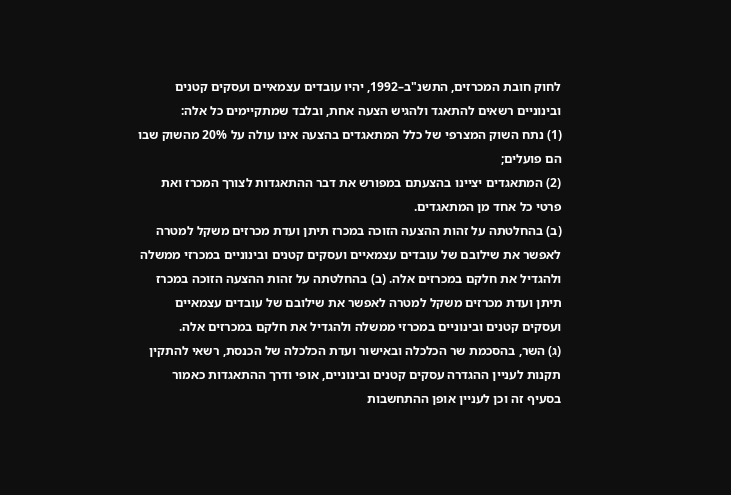לחוק חובת המכרזים, התשנ"ב–1992, יהיו עובדים עצמאיים ועסקים קטנים ובינוניים רשאים להתאגד ולהגיש הצעה אחת, ובלבד שמתקיימים כל אלה:
(1) נתח השוק המצרפי של כלל המתאגדים בהצעה אינו עולה על 20% מהשוק שבו הם פועלים;
(2) המתאגדים יציינו בהצעתם במפורש את דבר ההתאגדות לצורך המכרז ואת פרטי כל אחד מן המתאגדים.
(ב) בהחלטתה על זהות ההצעה הזוכה במכרז תיתן ועדת מכרזים משקל למטרה לאפשר את שילובם של עובדים עצמאיים ועסקים קטנים ובינוניים במכרזי ממשלה ולהגדיל את חלקם במכרזים אלה. (ב) בהחלטתה על זהות ההצעה הזוכה במכרז תיתן ועדת מכרזים משקל למטרה לאפשר את שילובם של עובדים עצמאיים ועסקים קטנים ובינוניים במכרזי ממשלה ולהגדיל את חלקם במכרזים אלה.
(ג) השר, בהסכמת שר הכלכלה ובאישור ועדת הכלכלה של הכנסת, רשאי להתקין תקנות לעניין ההגדרה עסקים קטנים ובינוניים, אופי ודרך ההתאגדות כאמור בסעיף זה וכן לעניין אופן ההתחשבות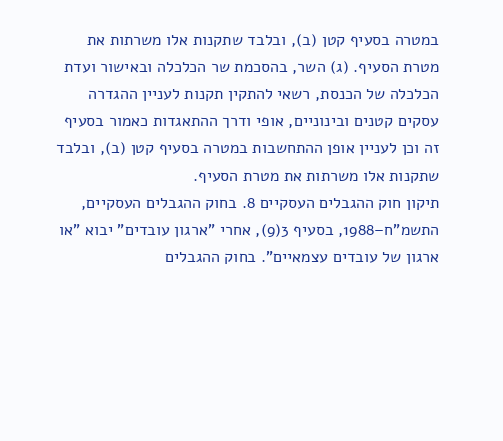במטרה בסעיף קטן (ב), ובלבד שתקנות אלו משרתות את מטרת הסעיף. (ג) השר, בהסכמת שר הכלכלה ובאישור ועדת הכלכלה של הכנסת, רשאי להתקין תקנות לעניין ההגדרה עסקים קטנים ובינוניים, אופי ודרך ההתאגדות כאמור בסעיף זה וכן לעניין אופן ההתחשבות במטרה בסעיף קטן (ב), ובלבד שתקנות אלו משרתות את מטרת הסעיף.
תיקון חוק ההגבלים העסקיים 8. בחוק ההגבלים העסקיים, התשמ"ח–1988, בסעיף 3(9), אחרי "ארגון עובדים" יבוא "או ארגון של עובדים עצמאיים". בחוק ההגבלים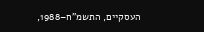העסקיים, התשמ"ח–1988,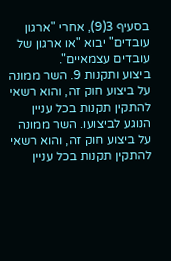בסעיף 3(9), אחרי "ארגון עובדים" יבוא "או ארגון של עובדים עצמאיים".
ביצוע ותקנות 9. השר ממונה על ביצוע חוק זה, והוא רשאי להתקין תקנות בכל עניין הנוגע לביצועו. השר ממונה על ביצוע חוק זה, והוא רשאי להתקין תקנות בכל עניין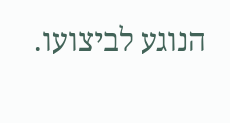הנוגע לביצועו.